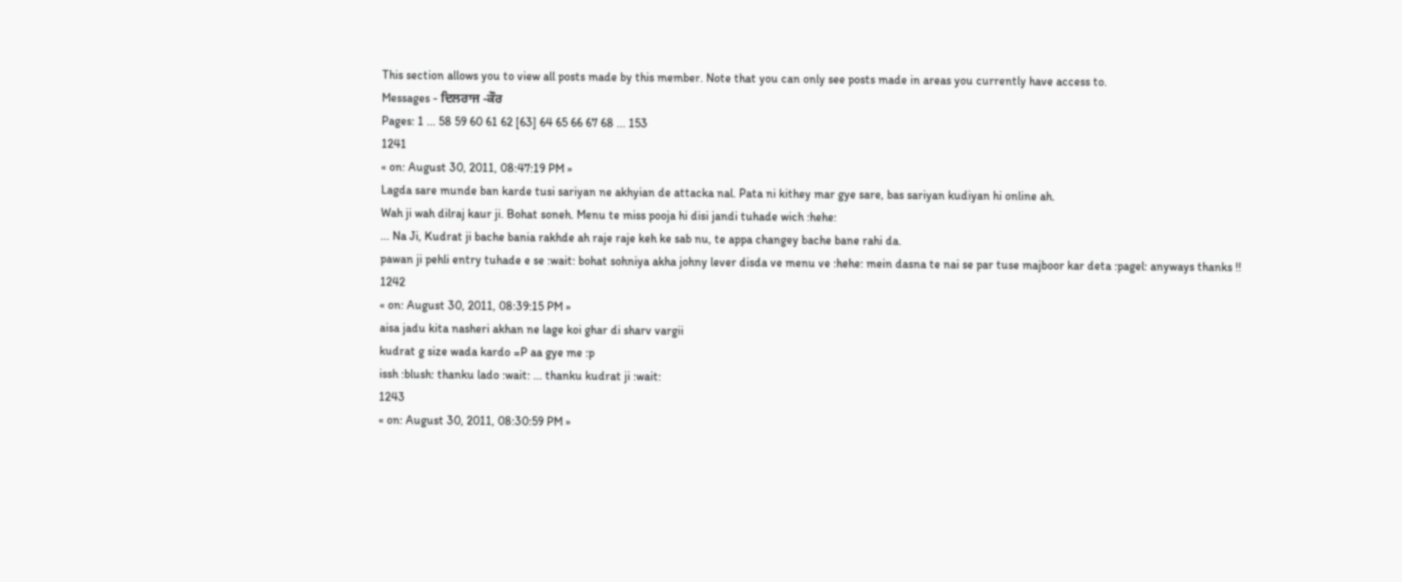This section allows you to view all posts made by this member. Note that you can only see posts made in areas you currently have access to.
Messages - ਦਿਲਰਾਜ -ਕੌਰ
Pages: 1 ... 58 59 60 61 62 [63] 64 65 66 67 68 ... 153
1241
« on: August 30, 2011, 08:47:19 PM »
Lagda sare munde ban karde tusi sariyan ne akhyian de attacka nal. Pata ni kithey mar gye sare, bas sariyan kudiyan hi online ah.
Wah ji wah dilraj kaur ji. Bohat soneh. Menu te miss pooja hi disi jandi tuhade wich :hehe:
... Na Ji, Kudrat ji bache bania rakhde ah raje raje keh ke sab nu, te appa changey bache bane rahi da.
pawan ji pehli entry tuhade e se :wait: bohat sohniya akha johny lever disda ve menu ve :hehe: mein dasna te nai se par tuse majboor kar deta :pagel: anyways thanks !!
1242
« on: August 30, 2011, 08:39:15 PM »
aisa jadu kita nasheri akhan ne lage koi ghar di sharv vargii
kudrat g size wada kardo =P aa gye me :p
issh :blush: thanku lado :wait: ... thanku kudrat ji :wait:
1243
« on: August 30, 2011, 08:30:59 PM »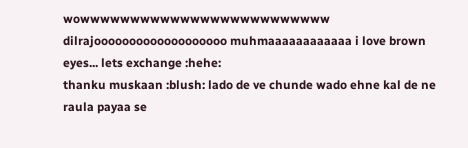wowwwwwwwwwwwwwwwwwwwwwwwww dilrajooooooooooooooooooo muhmaaaaaaaaaaaa i love brown eyes... lets exchange :hehe:
thanku muskaan :blush: lado de ve chunde wado ehne kal de ne raula payaa se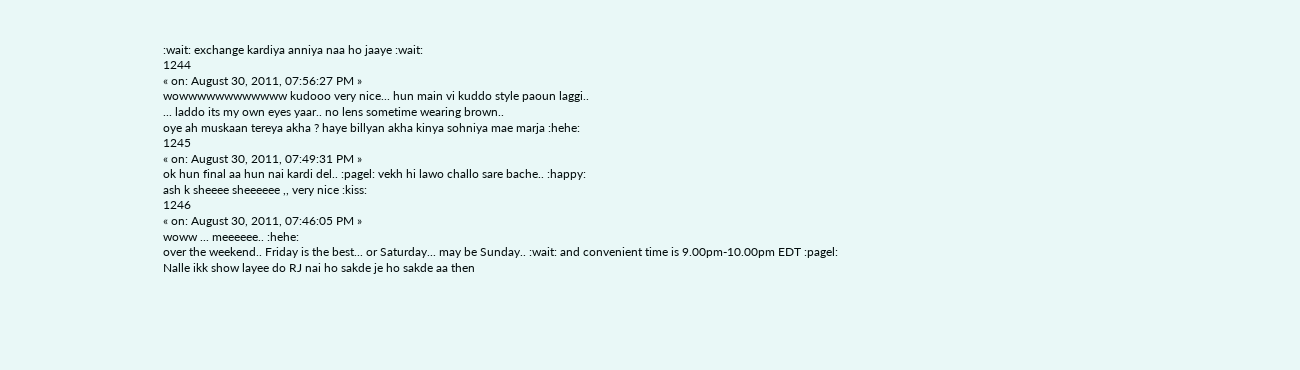:wait: exchange kardiya anniya naa ho jaaye :wait:
1244
« on: August 30, 2011, 07:56:27 PM »
wowwwwwwwwwwww kudooo very nice... hun main vi kuddo style paoun laggi..
... laddo its my own eyes yaar.. no lens sometime wearing brown..
oye ah muskaan tereya akha ? haye billyan akha kinya sohniya mae marja :hehe:
1245
« on: August 30, 2011, 07:49:31 PM »
ok hun final aa hun nai kardi del.. :pagel: vekh hi lawo challo sare bache.. :happy:
ash k sheeee sheeeeee ,, very nice :kiss:
1246
« on: August 30, 2011, 07:46:05 PM »
woww ... meeeeee.. :hehe:
over the weekend.. Friday is the best... or Saturday... may be Sunday.. :wait: and convenient time is 9.00pm-10.00pm EDT :pagel:
Nalle ikk show layee do RJ nai ho sakde je ho sakde aa then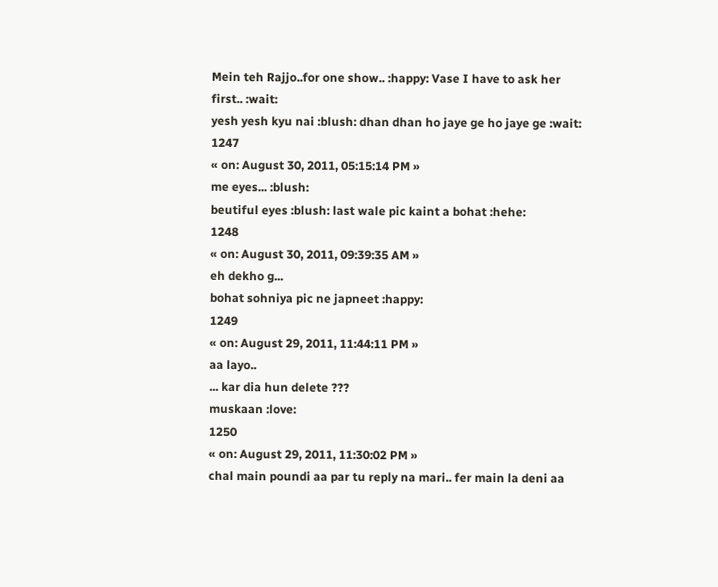Mein teh Rajjo..for one show.. :happy: Vase I have to ask her first.. :wait:
yesh yesh kyu nai :blush: dhan dhan ho jaye ge ho jaye ge :wait:
1247
« on: August 30, 2011, 05:15:14 PM »
me eyes... :blush:
beutiful eyes :blush: last wale pic kaint a bohat :hehe:
1248
« on: August 30, 2011, 09:39:35 AM »
eh dekho g...
bohat sohniya pic ne japneet :happy:
1249
« on: August 29, 2011, 11:44:11 PM »
aa layo..
... kar dia hun delete ???
muskaan :love:
1250
« on: August 29, 2011, 11:30:02 PM »
chal main poundi aa par tu reply na mari.. fer main la deni aa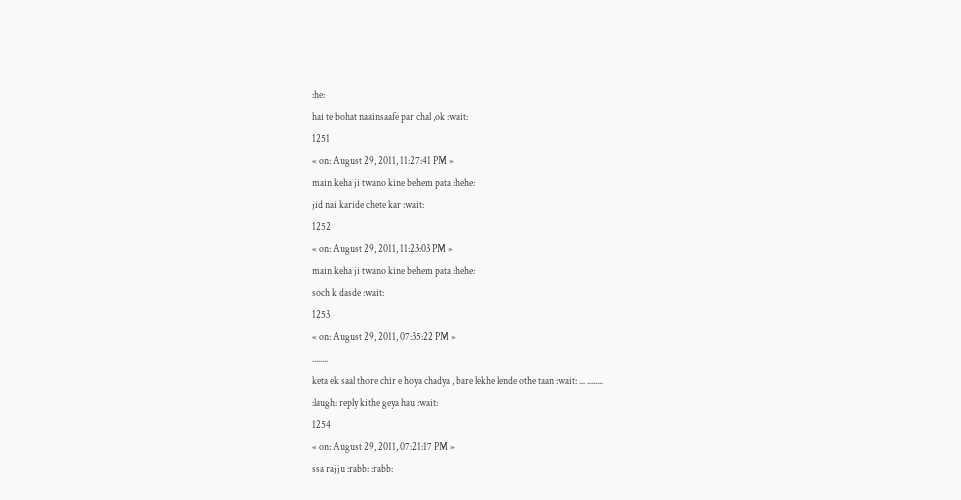:he:
hai te bohat naainsaafe par chal ,ok :wait:
1251
« on: August 29, 2011, 11:27:41 PM »
main keha ji twano kine behem pata :hehe:
jid nai karide chete kar :wait:
1252
« on: August 29, 2011, 11:23:03 PM »
main keha ji twano kine behem pata :hehe:
soch k dasde :wait:
1253
« on: August 29, 2011, 07:35:22 PM »
........
keta ek saal thore chir e hoya chadya , bare lekhe lende othe taan :wait: ... ........
:laugh: reply kithe geya hau :wait:
1254
« on: August 29, 2011, 07:21:17 PM »
ssa rajju :rabb: :rabb: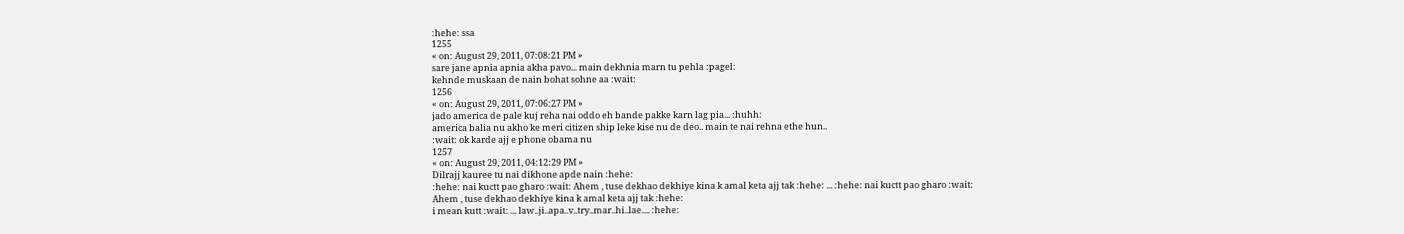:hehe: ssa
1255
« on: August 29, 2011, 07:08:21 PM »
sare jane apnia apnia akha pavo... main dekhnia marn tu pehla :pagel:
kehnde muskaan de nain bohat sohne aa :wait:
1256
« on: August 29, 2011, 07:06:27 PM »
jado america de pale kuj reha nai oddo eh bande pakke karn lag pia... :huhh:
america balia nu akho ke meri citizen ship leke kise nu de deo.. main te nai rehna ethe hun..
:wait: ok karde ajj e phone obama nu
1257
« on: August 29, 2011, 04:12:29 PM »
Dilrajj kauree tu nai dikhone apde nain :hehe:
:hehe: nai kuctt pao gharo :wait: Ahem , tuse dekhao dekhiye kina k amal keta ajj tak :hehe: ... :hehe: nai kuctt pao gharo :wait:
Ahem , tuse dekhao dekhiye kina k amal keta ajj tak :hehe:
i mean kutt :wait: ... law..ji..apa..v..try..mar..hi..lae.... :hehe: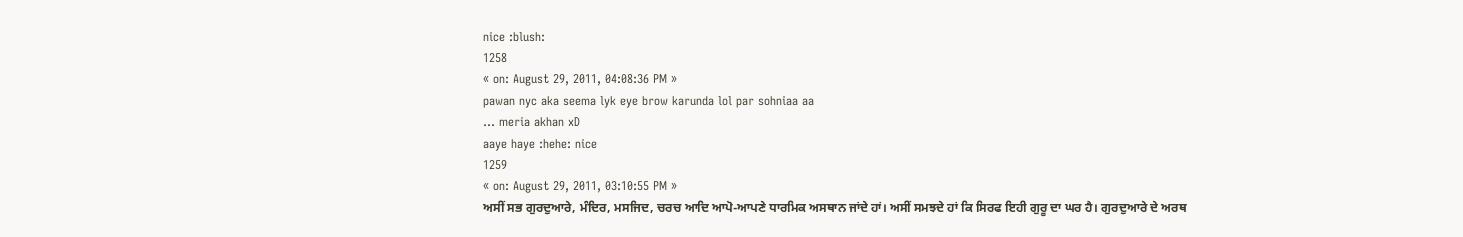nice :blush:
1258
« on: August 29, 2011, 04:08:36 PM »
pawan nyc aka seema lyk eye brow karunda lol par sohniaa aa
... meria akhan xD
aaye haye :hehe: nice
1259
« on: August 29, 2011, 03:10:55 PM »
ਅਸੀਂ ਸਭ ਗੁਰਦੁਆਰੇ, ਮੰਦਿਰ, ਮਸਜਿਦ, ਚਰਚ ਆਦਿ ਆਪੋ-ਆਪਣੇ ਧਾਰਮਿਕ ਅਸਥਾਨ ਜਾਂਦੇ ਹਾਂ। ਅਸੀਂ ਸਮਝਦੇ ਹਾਂ ਕਿ ਸਿਰਫ ਇਹੀ ਗੁਰੂ ਦਾ ਘਰ ਹੈ। ਗੁਰਦੁਆਰੇ ਦੇ ਅਰਥ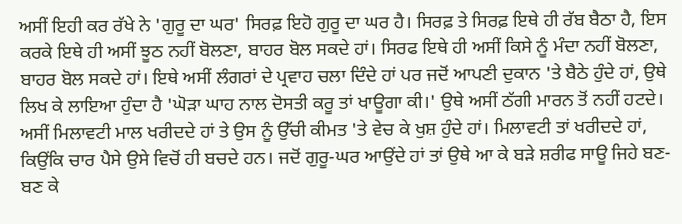ਅਸੀਂ ਇਹੀ ਕਰ ਰੱਖੇ ਨੇ 'ਗੁਰੂ ਦਾ ਘਰ' ਸਿਰਫ਼ ਇਹੋ ਗੁਰੂ ਦਾ ਘਰ ਹੈ। ਸਿਰਫ਼ ਤੇ ਸਿਰਫ਼ ਇਥੇ ਹੀ ਰੱਬ ਬੈਠਾ ਹੈ, ਇਸ ਕਰਕੇ ਇਥੇ ਹੀ ਅਸੀਂ ਝੂਠ ਨਹੀਂ ਬੋਲਣਾ, ਬਾਹਰ ਬੋਲ ਸਕਦੇ ਹਾਂ। ਸਿਰਫ ਇਥੇ ਹੀ ਅਸੀਂ ਕਿਸੇ ਨੂੰ ਮੰਦਾ ਨਹੀਂ ਬੋਲਣਾ, ਬਾਹਰ ਬੋਲ ਸਕਦੇ ਹਾਂ। ਇਥੇ ਅਸੀਂ ਲੰਗਰਾਂ ਦੇ ਪ੍ਰਵਾਹ ਚਲਾ ਦਿੰਦੇ ਹਾਂ ਪਰ ਜਦੋਂ ਆਪਣੀ ਦੁਕਾਨ 'ਤੇ ਬੈਠੇ ਹੁੰਦੇ ਹਾਂ, ਉਥੇ ਲਿਖ ਕੇ ਲਾਇਆ ਹੁੰਦਾ ਹੈ 'ਘੋੜਾ ਘਾਹ ਨਾਲ ਦੋਸਤੀ ਕਰੂ ਤਾਂ ਖਾਊਗਾ ਕੀ।' ਉਥੇ ਅਸੀਂ ਠੱਗੀ ਮਾਰਨ ਤੋਂ ਨਹੀਂ ਹਟਦੇ। ਅਸੀਂ ਮਿਲਾਵਟੀ ਮਾਲ ਖਰੀਦਦੇ ਹਾਂ ਤੇ ਉਸ ਨੂੰ ਉੱਚੀ ਕੀਮਤ 'ਤੇ ਵੇਚ ਕੇ ਖੁਸ਼ ਹੁੰਦੇ ਹਾਂ। ਮਿਲਾਵਟੀ ਤਾਂ ਖਰੀਦਦੇ ਹਾਂ, ਕਿਉਂਕਿ ਚਾਰ ਪੈਸੇ ਉਸੇ ਵਿਚੋਂ ਹੀ ਬਚਦੇ ਹਨ। ਜਦੋਂ ਗੁਰੂ-ਘਰ ਆਉਂਦੇ ਹਾਂ ਤਾਂ ਉਥੇ ਆ ਕੇ ਬੜੇ ਸ਼ਰੀਫ ਸਾਊ ਜਿਹੇ ਬਣ-ਬਣ ਕੇ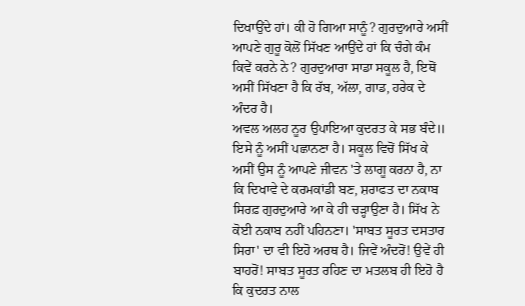ਦਿਖਾਉਂਦੇ ਹਾਂ। ਕੀ ਹੋ ਗਿਆ ਸਾਨੂੰ? ਗੁਰਦੁਆਰੇ ਅਸੀਂ ਆਪਣੇ ਗੁਰੂ ਕੋਲੋਂ ਸਿੱਖਣ ਆਉਂਦੇ ਹਾਂ ਕਿ ਚੰਗੇ ਕੰਮ ਕਿਵੇਂ ਕਰਨੇ ਨੇ? ਗੁਰਦੁਆਰਾ ਸਾਡਾ ਸਕੂਲ ਹੈ, ਇਥੋਂ ਅਸੀਂ ਸਿੱਖਣਾ ਹੈ ਕਿ ਰੱਬ, ਅੱਲਾ, ਗਾਡ, ਹਰੇਕ ਦੇ ਅੰਦਰ ਹੈ।
ਅਵਲ ਅਲਹ ਨੂਰ ਉਪਾਇਆ ਕੁਦਰਤ ਕੇ ਸਭ ਬੰਦੇ॥
ਇਸੇ ਨੂੰ ਅਸੀਂ ਪਛਾਨਣਾ ਹੈ। ਸਕੂਲ ਵਿਚੋਂ ਸਿੱਖ ਕੇ ਅਸੀਂ ਉਸ ਨੂੰ ਆਪਣੇ ਜੀਵਨ 'ਤੇ ਲਾਗੂ ਕਰਨਾ ਹੈ, ਨਾ ਕਿ ਦਿਖਾਵੇ ਦੇ ਕਰਮਕਾਂਡੀ ਬਣ, ਸ਼ਰਾਫਤ ਦਾ ਨਕਾਬ ਸਿਰਫ਼ ਗੁਰਦੁਆਰੇ ਆ ਕੇ ਹੀ ਚੜ੍ਹਾਉਣਾ ਹੈ। ਸਿੱਖ ਨੇ ਕੋਈ ਨਕਾਬ ਨਹੀਂ ਪਹਿਨਣਾ। 'ਸਾਬਤ ਸੂਰਤ ਦਸਤਾਰ ਸਿਰਾ' ਦਾ ਵੀ ਇਹੋ ਅਰਥ ਹੈ। ਜਿਵੇਂ ਅੰਦਰੋਂ! ਉਵੇਂ ਹੀ ਬਾਹਰੋਂ! ਸਾਬਤ ਸੂਰਤ ਰਹਿਣ ਦਾ ਮਤਲਬ ਹੀ ਇਹੋ ਹੈ ਕਿ ਕੁਦਰਤ ਨਾਲ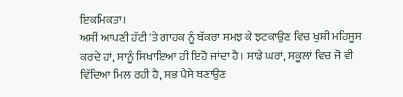ਇਕਮਿਕਤਾ।
ਅਸੀਂ ਆਪਣੀ ਹੱਟੀ 'ਤੇ ਗਾਹਕ ਨੂੰ ਬੱਕਰਾ ਸਮਝ ਕੇ ਝਟਕਾਉਣ ਵਿਚ ਖੁਸ਼ੀ ਮਹਿਸੂਸ ਕਰਦੇ ਹਾਂ, ਸਾਨੂੰ ਸਿਖਾਇਆ ਹੀ ਇਹੋ ਜਾਂਦਾ ਹੈ। ਸਾਡੇ ਘਰਾਂ, ਸਕੂਲਾਂ ਵਿਚ ਜੋ ਵੀ ਵਿੱਦਿਆ ਮਿਲ ਰਹੀ ਹੈ, ਸਭ ਪੈਸੇ ਬਣਾਉਣ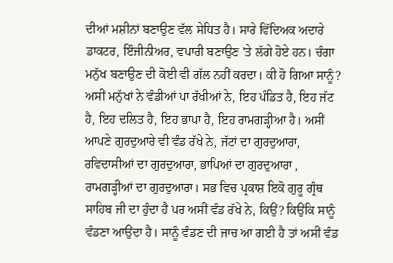ਦੀਆਂ ਮਸ਼ੀਨਾਂ ਬਣਾਉਣ ਵੱਲ ਸੇਧਿਤ ਹੈ। ਸਾਰੇ ਵਿੱਦਿਅਕ ਅਦਾਰੇ ਡਾਕਟਰ, ਇੰਜੀਨੀਅਰ, ਵਪਾਰੀ ਬਣਾਉਣ 'ਤੇ ਲੱਗੇ ਹੋਏ ਹਨ। ਚੰਗਾ ਮਨੁੱਖ ਬਣਾਉਣ ਦੀ ਕੋਈ ਵੀ ਗੱਲ ਨਹੀਂ ਕਰਦਾ। ਕੀ ਹੋ ਗਿਆ ਸਾਨੂੰ?
ਅਸੀਂ ਮਨੁੱਖਾਂ ਨੇ ਵੰਡੀਆਂ ਪਾ ਰੱਖੀਆਂ ਨੇ, ਇਹ ਪੰਡਿਤ ਹੈ, ਇਹ ਜੱਟ ਹੈ, ਇਹ ਦਲਿਤ ਹੈ, ਇਹ ਭਾਪਾ ਹੈ, ਇਹ ਰਾਮਗੜ੍ਹੀਆ ਹੈ। ਅਸੀਂ ਆਪਣੇ ਗੁਰਦੁਆਰੇ ਵੀ ਵੰਡ ਰੱਖੇ ਨੇ, ਜੱਟਾਂ ਦਾ ਗੁਰਦੁਆਰਾ, ਰਵਿਦਾਸੀਆਂ ਦਾ ਗੁਰਦੁਆਰਾ, ਭਾਪਿਆਂ ਦਾ ਗੁਰਦੁਆਰਾ , ਰਾਮਗੜ੍ਹੀਆਂ ਦਾ ਗੁਰਦੁਆਰਾ। ਸਭ ਵਿਚ ਪ੍ਰਕਾਸ਼ ਇਕੋ ਗੁਰੂ ਗ੍ਰੰਥ ਸਾਹਿਬ ਜੀ ਦਾ ਹੁੰਦਾ ਹੈ ਪਰ ਅਸੀਂ ਵੰਡ ਰੱਖੇ ਨੇ, ਕਿਉਂ? ਕਿਉਂਕਿ ਸਾਨੂੰ ਵੰਡਣਾ ਆਉਂਦਾ ਹੈ। ਸਾਨੂੰ ਵੰਡਣ ਦੀ ਜਾਚ ਆ ਗਈ ਹੈ ਤਾਂ ਅਸੀਂ ਵੰਡ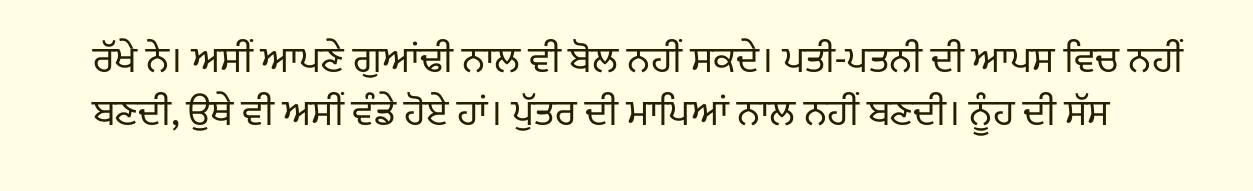ਰੱਖੇ ਨੇ। ਅਸੀਂ ਆਪਣੇ ਗੁਆਂਢੀ ਨਾਲ ਵੀ ਬੋਲ ਨਹੀਂ ਸਕਦੇ। ਪਤੀ-ਪਤਨੀ ਦੀ ਆਪਸ ਵਿਚ ਨਹੀਂ ਬਣਦੀ, ਉਥੇ ਵੀ ਅਸੀਂ ਵੰਡੇ ਹੋਏ ਹਾਂ। ਪੁੱਤਰ ਦੀ ਮਾਪਿਆਂ ਨਾਲ ਨਹੀਂ ਬਣਦੀ। ਨੂੰਹ ਦੀ ਸੱਸ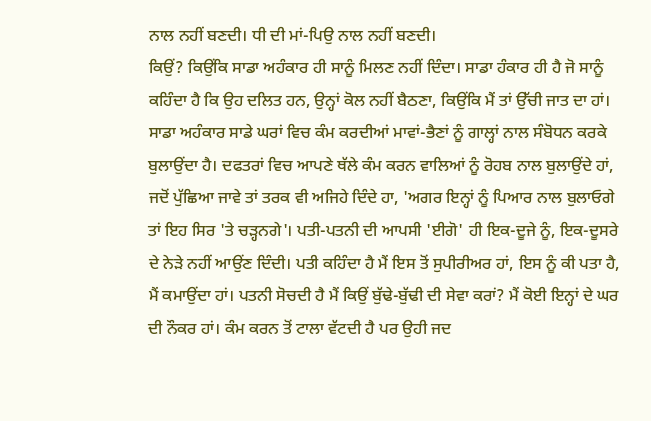ਨਾਲ ਨਹੀਂ ਬਣਦੀ। ਧੀ ਦੀ ਮਾਂ-ਪਿਉ ਨਾਲ ਨਹੀਂ ਬਣਦੀ।
ਕਿਉਂ? ਕਿਉਂਕਿ ਸਾਡਾ ਅਹੰਕਾਰ ਹੀ ਸਾਨੂੰ ਮਿਲਣ ਨਹੀਂ ਦਿੰਦਾ। ਸਾਡਾ ਹੰਕਾਰ ਹੀ ਹੈ ਜੋ ਸਾਨੂੰ ਕਹਿੰਦਾ ਹੈ ਕਿ ਉਹ ਦਲਿਤ ਹਨ, ਉਨ੍ਹਾਂ ਕੋਲ ਨਹੀਂ ਬੈਠਣਾ, ਕਿਉਂਕਿ ਮੈਂ ਤਾਂ ਉੱਚੀ ਜਾਤ ਦਾ ਹਾਂ। ਸਾਡਾ ਅਹੰਕਾਰ ਸਾਡੇ ਘਰਾਂ ਵਿਚ ਕੰਮ ਕਰਦੀਆਂ ਮਾਵਾਂ-ਭੈਣਾਂ ਨੂੰ ਗਾਲ੍ਹਾਂ ਨਾਲ ਸੰਬੋਧਨ ਕਰਕੇ ਬੁਲਾਉਂਦਾ ਹੈ। ਦਫਤਰਾਂ ਵਿਚ ਆਪਣੇ ਥੱਲੇ ਕੰਮ ਕਰਨ ਵਾਲਿਆਂ ਨੂੰ ਰੋਹਬ ਨਾਲ ਬੁਲਾਉਂਦੇ ਹਾਂ, ਜਦੋਂ ਪੁੱਛਿਆ ਜਾਵੇ ਤਾਂ ਤਰਕ ਵੀ ਅਜਿਹੇ ਦਿੰਦੇ ਹਾ, 'ਅਗਰ ਇਨ੍ਹਾਂ ਨੂੰ ਪਿਆਰ ਨਾਲ ਬੁਲਾਓਗੇ ਤਾਂ ਇਹ ਸਿਰ 'ਤੇ ਚੜ੍ਹਨਗੇ'। ਪਤੀ-ਪਤਨੀ ਦੀ ਆਪਸੀ 'ਈਗੋ' ਹੀ ਇਕ-ਦੂਜੇ ਨੂੰ, ਇਕ-ਦੂਸਰੇ ਦੇ ਨੇੜੇ ਨਹੀਂ ਆਉਂਣ ਦਿੰਦੀ। ਪਤੀ ਕਹਿੰਦਾ ਹੈ ਮੈਂ ਇਸ ਤੋਂ ਸੁਪੀਰੀਅਰ ਹਾਂ, ਇਸ ਨੂੰ ਕੀ ਪਤਾ ਹੈ, ਮੈਂ ਕਮਾਉਂਦਾ ਹਾਂ। ਪਤਨੀ ਸੋਚਦੀ ਹੈ ਮੈਂ ਕਿਉਂ ਬੁੱਢੇ-ਬੁੱਢੀ ਦੀ ਸੇਵਾ ਕਰਾਂ? ਮੈਂ ਕੋਈ ਇਨ੍ਹਾਂ ਦੇ ਘਰ ਦੀ ਨੌਕਰ ਹਾਂ। ਕੰਮ ਕਰਨ ਤੋਂ ਟਾਲਾ ਵੱਟਦੀ ਹੈ ਪਰ ਉਹੀ ਜਦ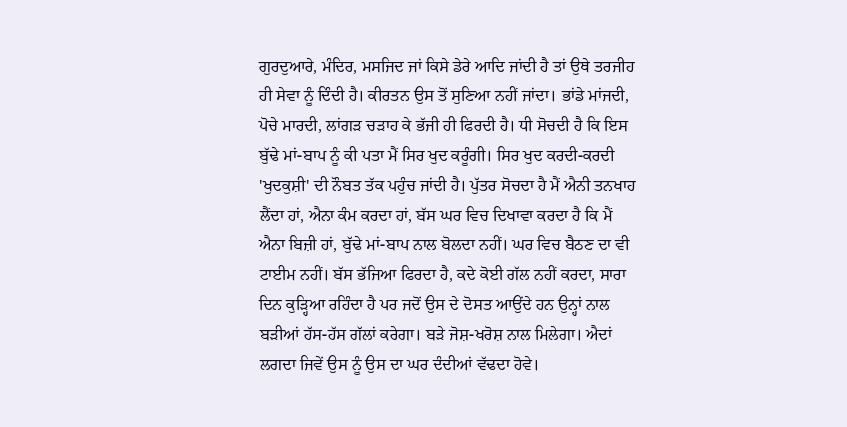ਗੁਰਦੁਆਰੇ, ਮੰਦਿਰ, ਮਸਜਿਦ ਜਾਂ ਕਿਸੇ ਡੇਰੇ ਆਦਿ ਜਾਂਦੀ ਹੈ ਤਾਂ ਉਥੇ ਤਰਜੀਹ ਹੀ ਸੇਵਾ ਨੂੰ ਦਿੰਦੀ ਹੈ। ਕੀਰਤਨ ਉਸ ਤੋਂ ਸੁਣਿਆ ਨਹੀਂ ਜਾਂਦਾ। ਭਾਂਡੇ ਮਾਂਜਦੀ, ਪੋਚੇ ਮਾਰਦੀ, ਲਾਂਗੜ ਚੜਾਹ ਕੇ ਭੱਜੀ ਹੀ ਫਿਰਦੀ ਹੈ। ਧੀ ਸੋਚਦੀ ਹੈ ਕਿ ਇਸ ਬੁੱਢੇ ਮਾਂ-ਬਾਪ ਨੂੰ ਕੀ ਪਤਾ ਮੈਂ ਸਿਰ ਖੁਦ ਕਰੂੰਗੀ। ਸਿਰ ਖੁਦ ਕਰਦੀ-ਕਰਦੀ 'ਖੁਦਕੁਸ਼ੀ' ਦੀ ਨੌਬਤ ਤੱਕ ਪਹੁੰਚ ਜਾਂਦੀ ਹੈ। ਪੁੱਤਰ ਸੋਚਦਾ ਹੈ ਮੈਂ ਐਨੀ ਤਨਖਾਹ ਲੈਂਦਾ ਹਾਂ, ਐਨਾ ਕੰਮ ਕਰਦਾ ਹਾਂ, ਬੱਸ ਘਰ ਵਿਚ ਦਿਖਾਵਾ ਕਰਦਾ ਹੈ ਕਿ ਮੈਂ ਐਨਾ ਬਿਜ਼ੀ ਹਾਂ, ਬੁੱਢੇ ਮਾਂ-ਬਾਪ ਨਾਲ ਬੋਲਦਾ ਨਹੀਂ। ਘਰ ਵਿਚ ਬੈਠਣ ਦਾ ਵੀ ਟਾਈਮ ਨਹੀਂ। ਬੱਸ ਭੱਜਿਆ ਫਿਰਦਾ ਹੈ, ਕਦੇ ਕੋਈ ਗੱਲ ਨਹੀਂ ਕਰਦਾ, ਸਾਰਾ ਦਿਨ ਕੁੜ੍ਹਿਆ ਰਹਿੰਦਾ ਹੈ ਪਰ ਜਦੋਂ ਉਸ ਦੇ ਦੋਸਤ ਆਉਂਦੇ ਹਨ ਉਨ੍ਹਾਂ ਨਾਲ ਬੜੀਆਂ ਹੱਸ-ਹੱਸ ਗੱਲਾਂ ਕਰੇਗਾ। ਬੜੇ ਜੋਸ਼-ਖਰੋਸ਼ ਨਾਲ ਮਿਲੇਗਾ। ਐਦਾਂ ਲਗਦਾ ਜਿਵੇਂ ਉਸ ਨੂੰ ਉਸ ਦਾ ਘਰ ਦੰਦੀਆਂ ਵੱਢਦਾ ਹੋਵੇ।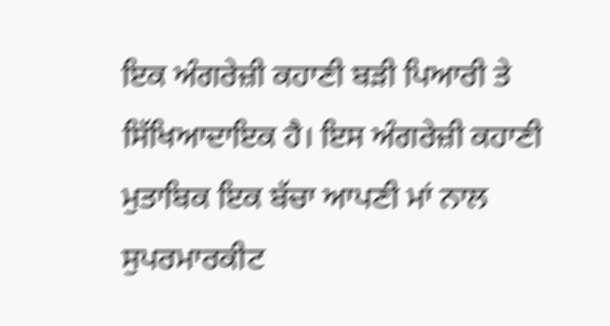ਇਕ ਅੰਗਰੇਜ਼ੀ ਕਹਾਣੀ ਬੜੀ ਪਿਆਰੀ ਤੇ ਸਿੱਖਿਆਦਾਇਕ ਹੈ। ਇਸ ਅੰਗਰੇਜ਼ੀ ਕਹਾਣੀ ਮੁਤਾਬਿਕ ਇਕ ਬੱਚਾ ਆਪਣੀ ਮਾਂ ਨਾਲ ਸੁਪਰਮਾਰਕੀਟ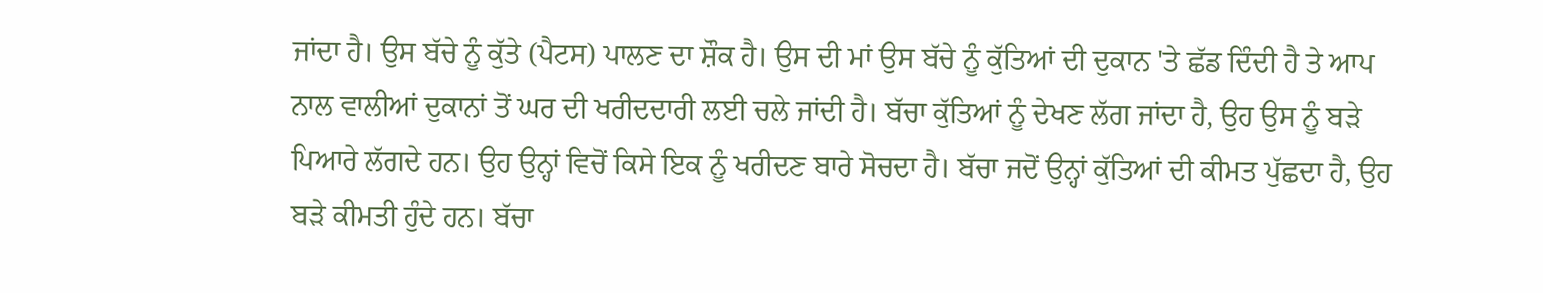ਜਾਂਦਾ ਹੈ। ਉਸ ਬੱਚੇ ਨੂੰ ਕੁੱਤੇ (ਪੈਟਸ) ਪਾਲਣ ਦਾ ਸ਼ੌਕ ਹੈ। ਉਸ ਦੀ ਮਾਂ ਉਸ ਬੱਚੇ ਨੂੰ ਕੁੱਤਿਆਂ ਦੀ ਦੁਕਾਨ 'ਤੇ ਛੱਡ ਦਿੰਦੀ ਹੈ ਤੇ ਆਪ ਨਾਲ ਵਾਲੀਆਂ ਦੁਕਾਨਾਂ ਤੋਂ ਘਰ ਦੀ ਖਰੀਦਦਾਰੀ ਲਈ ਚਲੇ ਜਾਂਦੀ ਹੈ। ਬੱਚਾ ਕੁੱਤਿਆਂ ਨੂੰ ਦੇਖਣ ਲੱਗ ਜਾਂਦਾ ਹੈ, ਉਹ ਉਸ ਨੂੰ ਬੜੇ ਪਿਆਰੇ ਲੱਗਦੇ ਹਨ। ਉਹ ਉਨ੍ਹਾਂ ਵਿਚੋਂ ਕਿਸੇ ਇਕ ਨੂੰ ਖਰੀਦਣ ਬਾਰੇ ਸੋਚਦਾ ਹੈ। ਬੱਚਾ ਜਦੋਂ ਉਨ੍ਹਾਂ ਕੁੱਤਿਆਂ ਦੀ ਕੀਮਤ ਪੁੱਛਦਾ ਹੈ, ਉਹ ਬੜੇ ਕੀਮਤੀ ਹੁੰਦੇ ਹਨ। ਬੱਚਾ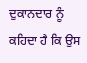ਦੁਕਾਨਦਾਰ ਨੂੰ ਕਹਿਦਾ ਹੈ ਕਿ ਉਸ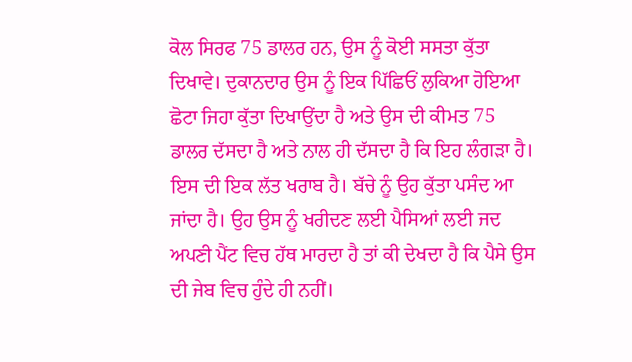ਕੋਲ ਸਿਰਫ 75 ਡਾਲਰ ਹਨ, ਉਸ ਨੂੰ ਕੋਈ ਸਸਤਾ ਕੁੱਤਾ ਦਿਖਾਵੇ। ਦੁਕਾਨਦਾਰ ਉਸ ਨੂੰ ਇਕ ਪਿੱਛਿਓਂ ਲੁਕਿਆ ਹੋਇਆ ਛੋਟਾ ਜਿਹਾ ਕੁੱਤਾ ਦਿਖਾਉਂਦਾ ਹੈ ਅਤੇ ਉਸ ਦੀ ਕੀਮਤ 75 ਡਾਲਰ ਦੱਸਦਾ ਹੈ ਅਤੇ ਨਾਲ ਹੀ ਦੱਸਦਾ ਹੈ ਕਿ ਇਹ ਲੰਗੜਾ ਹੈ। ਇਸ ਦੀ ਇਕ ਲੱਤ ਖਰਾਬ ਹੈ। ਬੱਚੇ ਨੂੰ ਉਹ ਕੁੱਤਾ ਪਸੰਦ ਆ ਜਾਂਦਾ ਹੈ। ਉਹ ਉਸ ਨੂੰ ਖਰੀਦਣ ਲਈ ਪੈਸਿਆਂ ਲਈ ਜਦ ਅਪਣੀ ਪੈਂਟ ਵਿਚ ਹੱਥ ਮਾਰਦਾ ਹੈ ਤਾਂ ਕੀ ਦੇਖਦਾ ਹੈ ਕਿ ਪੈਸੇ ਉਸ ਦੀ ਜੇਬ ਵਿਚ ਹੁੰਦੇ ਹੀ ਨਹੀਂ।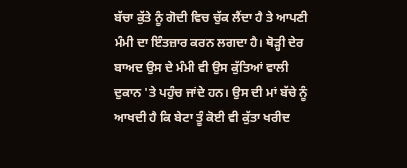ਬੱਚਾ ਕੁੱਤੇ ਨੂੰ ਗੋਦੀ ਵਿਚ ਚੁੱਕ ਲੈਂਦਾ ਹੈ ਤੇ ਆਪਣੀ ਮੰਮੀ ਦਾ ਇੰਤਜ਼ਾਰ ਕਰਨ ਲਗਦਾ ਹੈ। ਥੋੜ੍ਹੀ ਦੇਰ ਬਾਅਦ ਉਸ ਦੇ ਮੰਮੀ ਵੀ ਉਸ ਕੁੱਤਿਆਂ ਵਾਲੀ ਦੁਕਾਨ 'ਤੇ ਪਹੁੰਚ ਜਾਂਦੇ ਹਨ। ਉਸ ਦੀ ਮਾਂ ਬੱਚੇ ਨੂੰ ਆਖਦੀ ਹੈ ਕਿ ਬੇਟਾ ਤੂੰ ਕੋਈ ਵੀ ਕੁੱਤਾ ਖਰੀਦ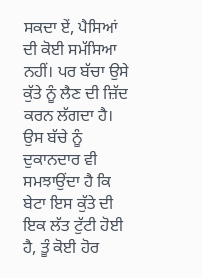ਸਕਦਾ ਏਂ, ਪੈਸਿਆਂ ਦੀ ਕੋਈ ਸਮੱਸਿਆ ਨਹੀਂ। ਪਰ ਬੱਚਾ ਉਸੇ ਕੁੱਤੇ ਨੂੰ ਲੈਣ ਦੀ ਜ਼ਿੱਦ ਕਰਨ ਲੱਗਦਾ ਹੈ। ਉਸ ਬੱਚੇ ਨੂੰ ਦੁਕਾਨਦਾਰ ਵੀ ਸਮਝਾਉਂਦਾ ਹੈ ਕਿ ਬੇਟਾ ਇਸ ਕੁੱਤੇ ਦੀ ਇਕ ਲੱਤ ਟੁੱਟੀ ਹੋਈ ਹੈ, ਤੂੰ ਕੋਈ ਹੋਰ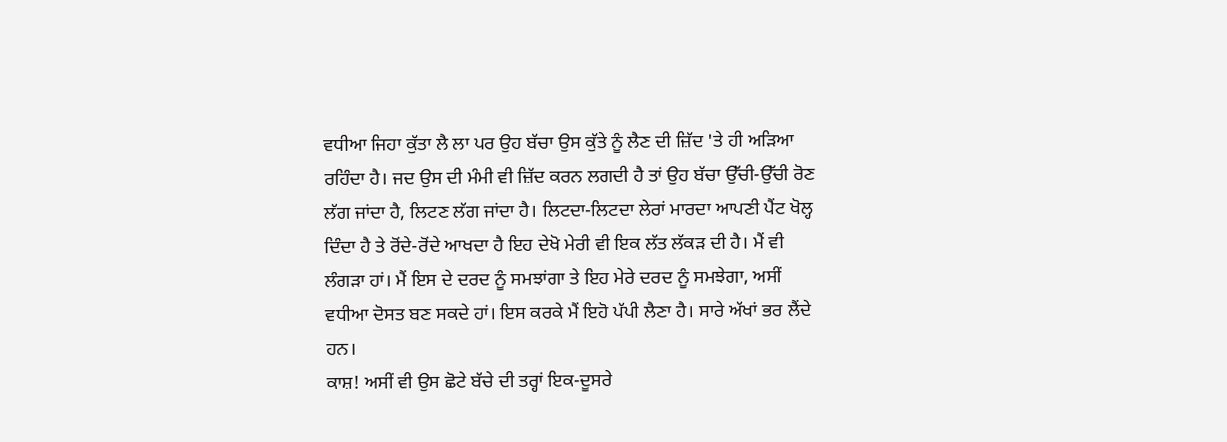ਵਧੀਆ ਜਿਹਾ ਕੁੱਤਾ ਲੈ ਲਾ ਪਰ ਉਹ ਬੱਚਾ ਉਸ ਕੁੱਤੇ ਨੂੰ ਲੈਣ ਦੀ ਜ਼ਿੱਦ 'ਤੇ ਹੀ ਅੜਿਆ ਰਹਿੰਦਾ ਹੈ। ਜਦ ਉਸ ਦੀ ਮੰਮੀ ਵੀ ਜ਼ਿੱਦ ਕਰਨ ਲਗਦੀ ਹੈ ਤਾਂ ਉਹ ਬੱਚਾ ਉੱਚੀ-ਉੱਚੀ ਰੋਣ ਲੱਗ ਜਾਂਦਾ ਹੈ, ਲਿਟਣ ਲੱਗ ਜਾਂਦਾ ਹੈ। ਲਿਟਦਾ-ਲਿਟਦਾ ਲੇਰਾਂ ਮਾਰਦਾ ਆਪਣੀ ਪੈਂਟ ਖੋਲ੍ਹ ਦਿੰਦਾ ਹੈ ਤੇ ਰੋਂਦੇ-ਰੋਂਦੇ ਆਖਦਾ ਹੈ ਇਹ ਦੇਖੋ ਮੇਰੀ ਵੀ ਇਕ ਲੱਤ ਲੱਕੜ ਦੀ ਹੈ। ਮੈਂ ਵੀ ਲੰਗੜਾ ਹਾਂ। ਮੈਂ ਇਸ ਦੇ ਦਰਦ ਨੂੰ ਸਮਝਾਂਗਾ ਤੇ ਇਹ ਮੇਰੇ ਦਰਦ ਨੂੰ ਸਮਝੇਗਾ, ਅਸੀਂ ਵਧੀਆ ਦੋਸਤ ਬਣ ਸਕਦੇ ਹਾਂ। ਇਸ ਕਰਕੇ ਮੈਂ ਇਹੋ ਪੱਪੀ ਲੈਣਾ ਹੈ। ਸਾਰੇ ਅੱਖਾਂ ਭਰ ਲੈਂਦੇ ਹਨ।
ਕਾਸ਼! ਅਸੀਂ ਵੀ ਉਸ ਛੋਟੇ ਬੱਚੇ ਦੀ ਤਰ੍ਹਾਂ ਇਕ-ਦੂਸਰੇ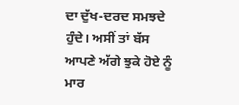ਦਾ ਦੁੱਖ-ਦਰਦ ਸਮਝਦੇ ਹੁੰਦੇ। ਅਸੀਂ ਤਾਂ ਬੱਸ ਆਪਣੇ ਅੱਗੇ ਝੁਕੇ ਹੋਏ ਨੂੰ ਮਾਰ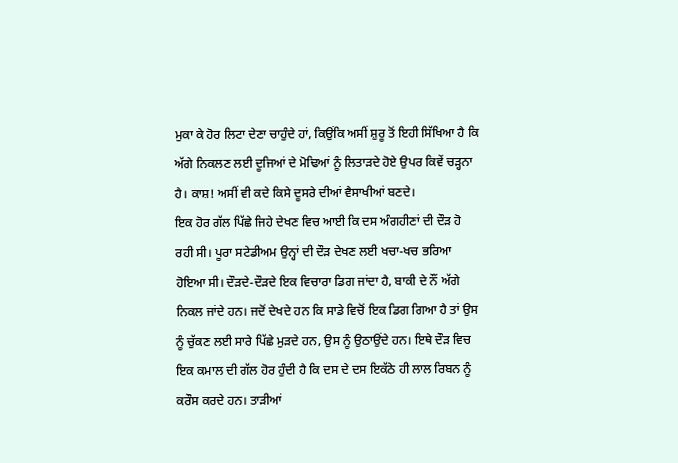ਮੁਕਾ ਕੇ ਹੋਰ ਲਿਟਾ ਦੇਣਾ ਚਾਹੁੰਦੇ ਹਾਂ, ਕਿਉਂਕਿ ਅਸੀਂ ਸ਼ੁਰੂ ਤੋਂ ਇਹੀ ਸਿੱਖਿਆ ਹੈ ਕਿ ਅੱਗੇ ਨਿਕਲਣ ਲਈ ਦੂਜਿਆਂ ਦੇ ਮੋਢਿਆਂ ਨੂੰ ਲਿਤਾੜਦੇ ਹੋਏ ਉਪਰ ਕਿਵੇਂ ਚੜ੍ਹਨਾ ਹੈ। ਕਾਸ਼! ਅਸੀਂ ਵੀ ਕਦੇ ਕਿਸੇ ਦੂਸਰੇ ਦੀਆਂ ਵੈਸਾਖੀਆਂ ਬਣਦੇ।
ਇਕ ਹੋਰ ਗੱਲ ਪਿੱਛੇ ਜਿਹੇ ਦੇਖਣ ਵਿਚ ਆਈ ਕਿ ਦਸ ਅੰਗਹੀਣਾਂ ਦੀ ਦੌੜ ਹੋ ਰਹੀ ਸੀ। ਪੂਰਾ ਸਟੇਡੀਅਮ ਉਨ੍ਹਾਂ ਦੀ ਦੌੜ ਦੇਖਣ ਲਈ ਖਚਾ-ਖਚ ਭਰਿਆ ਹੋਇਆ ਸੀ। ਦੌੜਦੇ-ਦੌੜਦੇ ਇਕ ਵਿਚਾਰਾ ਡਿਗ ਜਾਂਦਾ ਹੈ, ਬਾਕੀ ਦੇ ਨੌਂ ਅੱਗੇ ਨਿਕਲ ਜਾਂਦੇ ਹਨ। ਜਦੋਂ ਦੇਖਦੇ ਹਨ ਕਿ ਸਾਡੇ ਵਿਚੋਂ ਇਕ ਡਿਗ ਗਿਆ ਹੈ ਤਾਂ ਉਸ ਨੂੰ ਚੁੱਕਣ ਲਈ ਸਾਰੇ ਪਿੱਛੇ ਮੁੜਦੇ ਹਨ, ਉਸ ਨੂੰ ਉਠਾਉਂਦੇ ਹਨ। ਇਥੇ ਦੌੜ ਵਿਚ ਇਕ ਕਮਾਲ ਦੀ ਗੱਲ ਹੋਰ ਹੁੰਦੀ ਹੈ ਕਿ ਦਸ ਦੇ ਦਸ ਇਕੱਠੇ ਹੀ ਲਾਲ ਰਿਬਨ ਨੂੰ ਕਰੌਸ ਕਰਦੇ ਹਨ। ਤਾੜੀਆਂ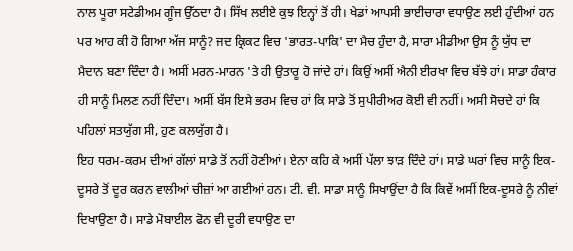ਨਾਲ ਪੂਰਾ ਸਟੇਡੀਅਮ ਗੂੰਜ ਉੱਠਦਾ ਹੈ। ਸਿੱਖ ਲਈਏ ਕੁਝ ਇਨ੍ਹਾਂ ਤੋਂ ਹੀ। ਖੇਡਾਂ ਆਪਸੀ ਭਾਈਚਾਰਾ ਵਧਾਉਣ ਲਈ ਹੁੰਦੀਆਂ ਹਨ ਪਰ ਆਹ ਕੀ ਹੋ ਗਿਆ ਅੱਜ ਸਾਨੂੰ? ਜਦ ਕ੍ਰਿਕਟ ਵਿਚ 'ਭਾਰਤ-ਪਾਕਿ' ਦਾ ਮੈਚ ਹੁੰਦਾ ਹੈ, ਸਾਰਾ ਮੀਡੀਆ ਉਸ ਨੂੰ ਯੁੱਧ ਦਾ ਮੈਦਾਨ ਬਣਾ ਦਿੰਦਾ ਹੈ। ਅਸੀਂ ਮਰਨ-ਮਾਰਨ 'ਤੇ ਹੀ ਉਤਾਰੂ ਹੋ ਜਾਂਦੇ ਹਾਂ। ਕਿਉਂ ਅਸੀਂ ਐਨੀ ਈਰਖਾ ਵਿਚ ਬੱਝੇ ਹਾਂ। ਸਾਡਾ ਹੰਕਾਰ ਹੀ ਸਾਨੂੰ ਮਿਲਣ ਨਹੀਂ ਦਿੰਦਾ। ਅਸੀਂ ਬੱਸ ਇਸੇ ਭਰਮ ਵਿਚ ਹਾਂ ਕਿ ਸਾਡੇ ਤੋਂ ਸੁਪੀਰੀਅਰ ਕੋਈ ਵੀ ਨਹੀਂ। ਅਸੀ ਸੋਚਦੇ ਹਾਂ ਕਿ ਪਹਿਲਾਂ ਸਤਯੁੱਗ ਸੀ, ਹੁਣ ਕਲਯੁੱਗ ਹੈ।
ਇਹ ਧਰਮ-ਕਰਮ ਦੀਆਂ ਗੱਲਾਂ ਸਾਡੇ ਤੋਂ ਨਹੀਂ ਹੋਣੀਆਂ। ਏਨਾ ਕਹਿ ਕੇ ਅਸੀਂ ਪੱਲਾ ਝਾੜ ਦਿੰਦੇ ਹਾਂ। ਸਾਡੇ ਘਰਾਂ ਵਿਚ ਸਾਨੂੰ ਇਕ-ਦੂਸਰੇ ਤੋਂ ਦੂਰ ਕਰਨ ਵਾਲੀਆਂ ਚੀਜ਼ਾਂ ਆ ਗਈਆਂ ਹਨ। ਟੀ. ਵੀ. ਸਾਡਾ ਸਾਨੂੰ ਸਿਖਾਉਂਦਾ ਹੈ ਕਿ ਕਿਵੇਂ ਅਸੀਂ ਇਕ-ਦੂਸਰੇ ਨੂੰ ਨੀਵਾਂ ਦਿਖਾਉਣਾ ਹੈ। ਸਾਡੇ ਮੋਬਾਈਲ ਫੋਨ ਵੀ ਦੂਰੀ ਵਧਾਉਣ ਦਾ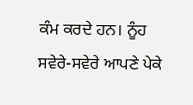ਕੰਮ ਕਰਦੇ ਹਨ। ਨੂੰਹ ਸਵੇਰੇ-ਸਵੇਰੇ ਆਪਣੇ ਪੇਕੇ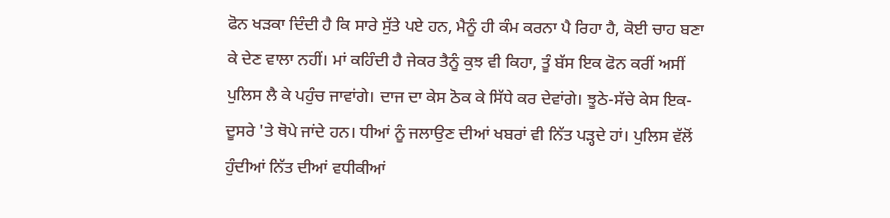ਫੋਨ ਖੜਕਾ ਦਿੰਦੀ ਹੈ ਕਿ ਸਾਰੇ ਸੁੱਤੇ ਪਏ ਹਨ, ਮੈਨੂੰ ਹੀ ਕੰਮ ਕਰਨਾ ਪੈ ਰਿਹਾ ਹੈ, ਕੋਈ ਚਾਹ ਬਣਾ ਕੇ ਦੇਣ ਵਾਲਾ ਨਹੀਂ। ਮਾਂ ਕਹਿੰਦੀ ਹੈ ਜੇਕਰ ਤੈਨੂੰ ਕੁਝ ਵੀ ਕਿਹਾ, ਤੂੰ ਬੱਸ ਇਕ ਫੋਨ ਕਰੀਂ ਅਸੀਂ ਪੁਲਿਸ ਲੈ ਕੇ ਪਹੁੰਚ ਜਾਵਾਂਗੇ। ਦਾਜ ਦਾ ਕੇਸ ਠੋਕ ਕੇ ਸਿੱਧੇ ਕਰ ਦੇਵਾਂਗੇ। ਝੂਠੇ-ਸੱਚੇ ਕੇਸ ਇਕ-ਦੂਸਰੇ 'ਤੇ ਥੋਪੇ ਜਾਂਦੇ ਹਨ। ਧੀਆਂ ਨੂੰ ਜਲਾਉਣ ਦੀਆਂ ਖਬਰਾਂ ਵੀ ਨਿੱਤ ਪੜ੍ਹਦੇ ਹਾਂ। ਪੁਲਿਸ ਵੱਲੋਂ ਹੁੰਦੀਆਂ ਨਿੱਤ ਦੀਆਂ ਵਧੀਕੀਆਂ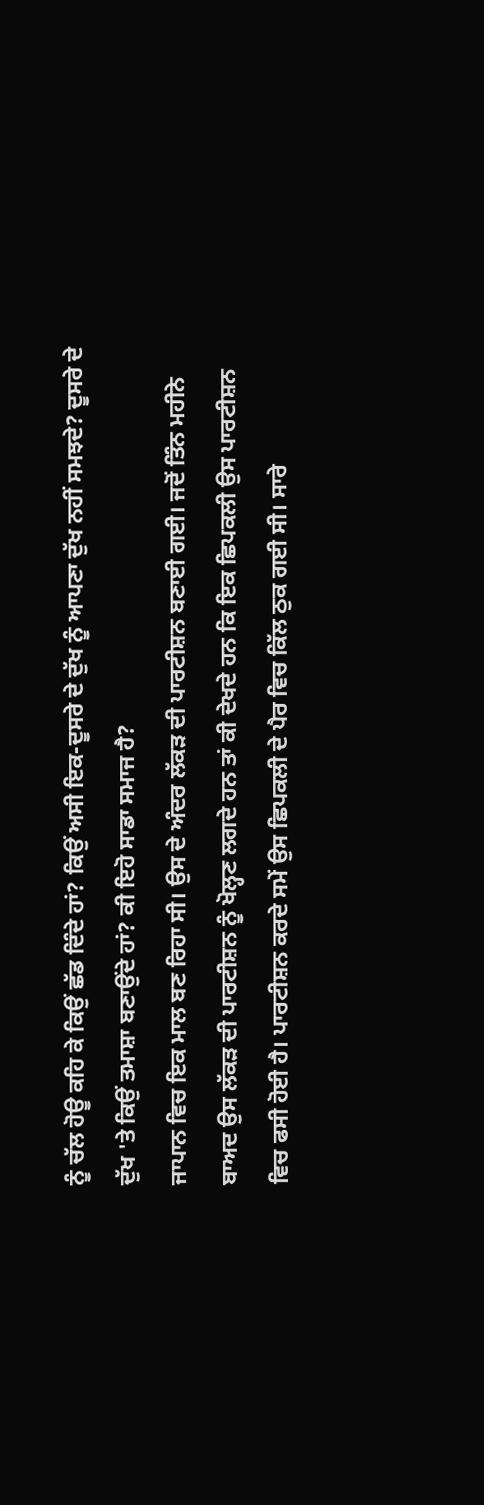ਨੂੰ ਚੱਲ ਹੋਊ ਕਹਿ ਕੇ ਕਿਉਂ ਛੱਡ ਦਿੰਦੇ ਹਾਂ? ਕਿਉਂ ਅਸੀ ਇਕ-ਦੂਸਰੇ ਦੇ ਦੁੱਖ ਨੂੰ ਆਪਣਾ ਦੁੱਖ ਨਹੀਂ ਸਮਝਦੇ? ਦੂਸਰੇ ਦੇ ਦੁੱਖ 'ਤੇ ਕਿਉਂ ਤਮਾਸ਼ਾ ਬਣਾਉਂਦੇ ਹਾਂ? ਕੀ ਇਹੋ ਸਾਡਾ ਸਮਾਜ ਹੈ?
ਜਾਪਾਨ ਵਿਚ ਇਕ ਮਾਲ ਬਣ ਰਿਹਾ ਸੀ। ਉਸ ਦੇ ਅੰਦਰ ਲੱਕੜ ਦੀ ਪਾਰਟੀਸ਼ਨ ਬਣਾਈ ਗਈ। ਜਦੋਂ ਤਿੰਨ ਮਹੀਨੇ ਬਾਅਦ ਉਸ ਲੱਕੜ ਦੀ ਪਾਰਟੀਸ਼ਨ ਨੂੰ ਖੋਲ੍ਹਣ ਲਗਦੇ ਹਨ ਤਾਂ ਕੀ ਦੇਖਦੇ ਹਨ ਕਿ ਇਕ ਛਿਪਕਲੀ ਉਸ ਪਾਰਟੀਸ਼ਨ ਵਿਚ ਫਸੀ ਹੋਈ ਹੈ। ਪਾਰਟੀਸ਼ਨ ਕਰਦੇ ਸਮੇਂ ਉਸ ਛਿਪਕਲੀ ਦੇ ਪੈਰ ਵਿਚ ਕਿੱਲ ਠੁਕ ਗਈ ਸੀ। ਸਾਰੇ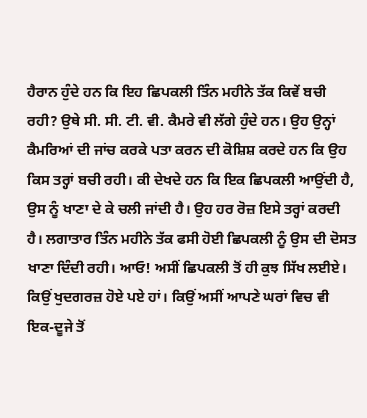ਹੈਰਾਨ ਹੁੰਦੇ ਹਨ ਕਿ ਇਹ ਛਿਪਕਲੀ ਤਿੰਨ ਮਹੀਨੇ ਤੱਕ ਕਿਵੇਂ ਬਚੀ ਰਹੀ? ਉਥੇ ਸੀ. ਸੀ. ਟੀ. ਵੀ. ਕੈਮਰੇ ਵੀ ਲੱਗੇ ਹੁੰਦੇ ਹਨ। ਉਹ ਉਨ੍ਹਾਂ ਕੈਮਰਿਆਂ ਦੀ ਜਾਂਚ ਕਰਕੇ ਪਤਾ ਕਰਨ ਦੀ ਕੋਸ਼ਿਸ਼ ਕਰਦੇ ਹਨ ਕਿ ਉਹ ਕਿਸ ਤਰ੍ਹਾਂ ਬਚੀ ਰਹੀ। ਕੀ ਦੇਖਦੇ ਹਨ ਕਿ ਇਕ ਛਿਪਕਲੀ ਆਉਂਦੀ ਹੈ, ਉਸ ਨੂੰ ਖਾਣਾ ਦੇ ਕੇ ਚਲੀ ਜਾਂਦੀ ਹੈ। ਉਹ ਹਰ ਰੋਜ਼ ਇਸੇ ਤਰ੍ਹਾਂ ਕਰਦੀ ਹੈ। ਲਗਾਤਾਰ ਤਿੰਨ ਮਹੀਨੇ ਤੱਕ ਫਸੀ ਹੋਈ ਛਿਪਕਲੀ ਨੂੰ ਉਸ ਦੀ ਦੋਸਤ ਖਾਣਾ ਦਿੰਦੀ ਰਹੀ। ਆਓ! ਅਸੀਂ ਛਿਪਕਲੀ ਤੋਂ ਹੀ ਕੁਝ ਸਿੱਖ ਲਈਏ। ਕਿਉਂ ਖੁਦਗਰਜ਼ ਹੋਏ ਪਏ ਹਾਂ। ਕਿਉਂ ਅਸੀਂ ਆਪਣੇ ਘਰਾਂ ਵਿਚ ਵੀ ਇਕ-ਦੂਜੇ ਤੋਂ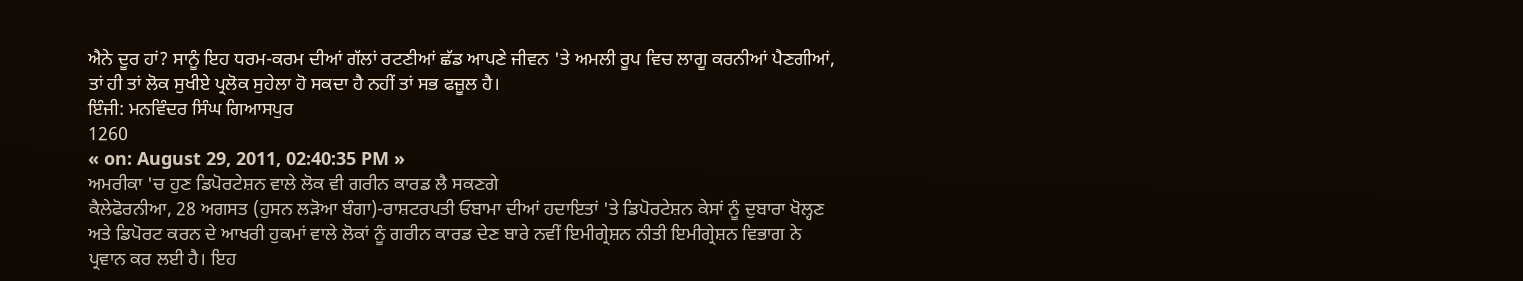ਐਨੇ ਦੂਰ ਹਾਂ? ਸਾਨੂੰ ਇਹ ਧਰਮ-ਕਰਮ ਦੀਆਂ ਗੱਲਾਂ ਰਟਣੀਆਂ ਛੱਡ ਆਪਣੇ ਜੀਵਨ 'ਤੇ ਅਮਲੀ ਰੂਪ ਵਿਚ ਲਾਗੂ ਕਰਨੀਆਂ ਪੈਣਗੀਆਂ, ਤਾਂ ਹੀ ਤਾਂ ਲੋਕ ਸੁਖੀਏ ਪ੍ਰਲੋਕ ਸੁਹੇਲਾ ਹੋ ਸਕਦਾ ਹੈ ਨਹੀਂ ਤਾਂ ਸਭ ਫਜ਼ੂਲ ਹੈ।
ਇੰਜੀ: ਮਨਵਿੰਦਰ ਸਿੰਘ ਗਿਆਸਪੁਰ
1260
« on: August 29, 2011, 02:40:35 PM »
ਅਮਰੀਕਾ 'ਚ ਹੁਣ ਡਿਪੋਰਟੇਸ਼ਨ ਵਾਲੇ ਲੋਕ ਵੀ ਗਰੀਨ ਕਾਰਡ ਲੈ ਸਕਣਗੇ
ਕੈਲੇਫੋਰਨੀਆ, 28 ਅਗਸਤ (ਹੁਸਨ ਲੜੋਆ ਬੰਗਾ)-ਰਾਸ਼ਟਰਪਤੀ ਓਬਾਮਾ ਦੀਆਂ ਹਦਾਇਤਾਂ 'ਤੇ ਡਿਪੋਰਟੇਸ਼ਨ ਕੇਸਾਂ ਨੂੰ ਦੁਬਾਰਾ ਖੋਲ੍ਹਣ ਅਤੇ ਡਿਪੋਰਟ ਕਰਨ ਦੇ ਆਖਰੀ ਹੁਕਮਾਂ ਵਾਲੇ ਲੋਕਾਂ ਨੂੰ ਗਰੀਨ ਕਾਰਡ ਦੇਣ ਬਾਰੇ ਨਵੀਂ ਇਮੀਗ੍ਰੇਸ਼ਨ ਨੀਤੀ ਇਮੀਗ੍ਰੇਸ਼ਨ ਵਿਭਾਗ ਨੇ ਪ੍ਰਵਾਨ ਕਰ ਲਈ ਹੈ। ਇਹ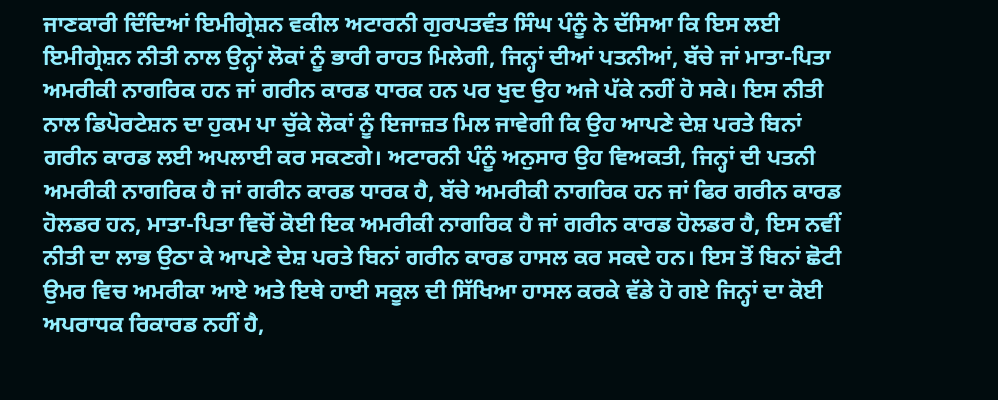ਜਾਣਕਾਰੀ ਦਿੰਦਿਆਂ ਇਮੀਗ੍ਰੇਸ਼ਨ ਵਕੀਲ ਅਟਾਰਨੀ ਗੁਰਪਤਵੰਤ ਸਿੰਘ ਪੰਨੂੰ ਨੇ ਦੱਸਿਆ ਕਿ ਇਸ ਲਈ ਇਮੀਗ੍ਰੇਸ਼ਨ ਨੀਤੀ ਨਾਲ ਉਨ੍ਹਾਂ ਲੋਕਾਂ ਨੂੰ ਭਾਰੀ ਰਾਹਤ ਮਿਲੇਗੀ, ਜਿਨ੍ਹਾਂ ਦੀਆਂ ਪਤਨੀਆਂ, ਬੱਚੇ ਜਾਂ ਮਾਤਾ-ਪਿਤਾ ਅਮਰੀਕੀ ਨਾਗਰਿਕ ਹਨ ਜਾਂ ਗਰੀਨ ਕਾਰਡ ਧਾਰਕ ਹਨ ਪਰ ਖੁਦ ਉਹ ਅਜੇ ਪੱਕੇ ਨਹੀਂ ਹੋ ਸਕੇ। ਇਸ ਨੀਤੀ ਨਾਲ ਡਿਪੋਰਟੇਸ਼ਨ ਦਾ ਹੁਕਮ ਪਾ ਚੁੱਕੇ ਲੋਕਾਂ ਨੂੰ ਇਜਾਜ਼ਤ ਮਿਲ ਜਾਵੇਗੀ ਕਿ ਉਹ ਆਪਣੇ ਦੇਸ਼ ਪਰਤੇ ਬਿਨਾਂ ਗਰੀਨ ਕਾਰਡ ਲਈ ਅਪਲਾਈ ਕਰ ਸਕਣਗੇ। ਅਟਾਰਨੀ ਪੰਨੂੰ ਅਨੁਸਾਰ ਉਹ ਵਿਅਕਤੀ, ਜਿਨ੍ਹਾਂ ਦੀ ਪਤਨੀ ਅਮਰੀਕੀ ਨਾਗਰਿਕ ਹੈ ਜਾਂ ਗਰੀਨ ਕਾਰਡ ਧਾਰਕ ਹੈ, ਬੱਚੇ ਅਮਰੀਕੀ ਨਾਗਰਿਕ ਹਨ ਜਾਂ ਫਿਰ ਗਰੀਨ ਕਾਰਡ ਹੋਲਡਰ ਹਨ, ਮਾਤਾ-ਪਿਤਾ ਵਿਚੋਂ ਕੋਈ ਇਕ ਅਮਰੀਕੀ ਨਾਗਰਿਕ ਹੈ ਜਾਂ ਗਰੀਨ ਕਾਰਡ ਹੋਲਡਰ ਹੈ, ਇਸ ਨਵੀਂ ਨੀਤੀ ਦਾ ਲਾਭ ਉਠਾ ਕੇ ਆਪਣੇ ਦੇਸ਼ ਪਰਤੇ ਬਿਨਾਂ ਗਰੀਨ ਕਾਰਡ ਹਾਸਲ ਕਰ ਸਕਦੇ ਹਨ। ਇਸ ਤੋਂ ਬਿਨਾਂ ਛੋਟੀ ਉਮਰ ਵਿਚ ਅਮਰੀਕਾ ਆਏ ਅਤੇ ਇਥੇ ਹਾਈ ਸਕੂਲ ਦੀ ਸਿੱਖਿਆ ਹਾਸਲ ਕਰਕੇ ਵੱਡੇ ਹੋ ਗਏ ਜਿਨ੍ਹਾਂ ਦਾ ਕੋਈ ਅਪਰਾਧਕ ਰਿਕਾਰਡ ਨਹੀਂ ਹੈ,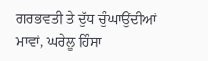ਗਰਭਵਤੀ ਤੇ ਦੁੱਧ ਚੁੰਘਾਉਂਦੀਆਂ ਮਾਵਾਂ, ਘਰੇਲੂ ਹਿੰਸਾ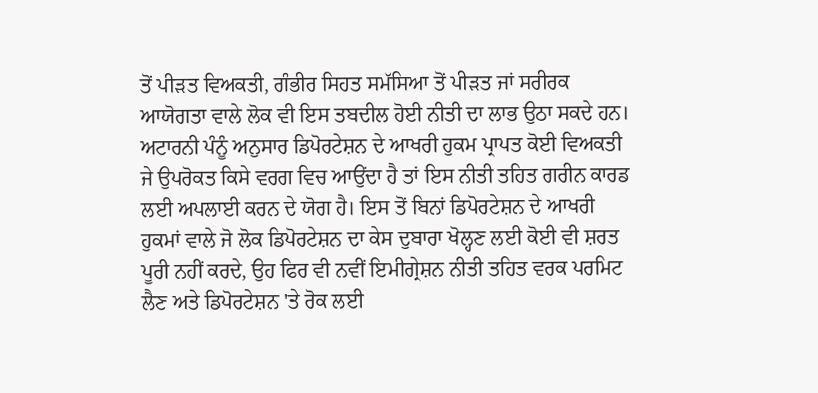ਤੋਂ ਪੀੜਤ ਵਿਅਕਤੀ, ਗੰਭੀਰ ਸਿਹਤ ਸਮੱਸਿਆ ਤੋਂ ਪੀੜਤ ਜਾਂ ਸਰੀਰਕ ਆਯੋਗਤਾ ਵਾਲੇ ਲੋਕ ਵੀ ਇਸ ਤਬਦੀਲ ਹੋਈ ਨੀਤੀ ਦਾ ਲਾਭ ਉਠਾ ਸਕਦੇ ਹਨ। ਅਟਾਰਨੀ ਪੰਨੂੰ ਅਨੁਸਾਰ ਡਿਪੋਰਟੇਸ਼ਨ ਦੇ ਆਖਰੀ ਹੁਕਮ ਪ੍ਰਾਪਤ ਕੋਈ ਵਿਅਕਤੀ ਜੇ ਉਪਰੋਕਤ ਕਿਸੇ ਵਰਗ ਵਿਚ ਆਉਂਦਾ ਹੈ ਤਾਂ ਇਸ ਨੀਤੀ ਤਹਿਤ ਗਰੀਨ ਕਾਰਡ ਲਈ ਅਪਲਾਈ ਕਰਨ ਦੇ ਯੋਗ ਹੈ। ਇਸ ਤੋਂ ਬਿਨਾਂ ਡਿਪੋਰਟੇਸ਼ਨ ਦੇ ਆਖਰੀ ਹੁਕਮਾਂ ਵਾਲੇ ਜੋ ਲੋਕ ਡਿਪੋਰਟੇਸ਼ਨ ਦਾ ਕੇਸ ਦੁਬਾਰਾ ਖੋਲ੍ਹਣ ਲਈ ਕੋਈ ਵੀ ਸ਼ਰਤ ਪੂਰੀ ਨਹੀਂ ਕਰਦੇ, ਉਹ ਫਿਰ ਵੀ ਨਵੀਂ ਇਮੀਗ੍ਰੇਸ਼ਨ ਨੀਤੀ ਤਹਿਤ ਵਰਕ ਪਰਮਿਟ ਲੈਣ ਅਤੇ ਡਿਪੋਰਟੇਸ਼ਨ 'ਤੇ ਰੋਕ ਲਈ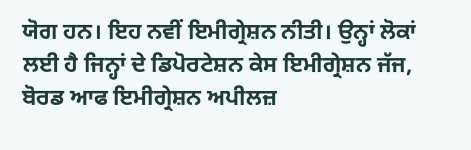ਯੋਗ ਹਨ। ਇਹ ਨਵੀਂ ਇਮੀਗ੍ਰੇਸ਼ਨ ਨੀਤੀ। ਉਨ੍ਹਾਂ ਲੋਕਾਂ ਲਈ ਹੈ ਜਿਨ੍ਹਾਂ ਦੇ ਡਿਪੋਰਟੇਸ਼ਨ ਕੇਸ ਇਮੀਗ੍ਰੇਸ਼ਨ ਜੱਜ, ਬੋਰਡ ਆਫ ਇਮੀਗ੍ਰੇਸ਼ਨ ਅਪੀਲਜ਼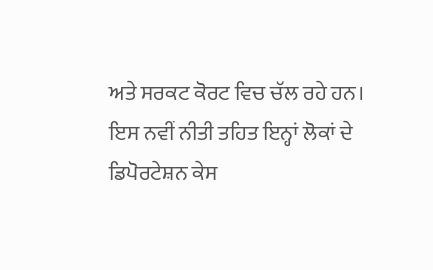ਅਤੇ ਸਰਕਟ ਕੋਰਟ ਵਿਚ ਚੱਲ ਰਹੇ ਹਨ। ਇਸ ਨਵੀਂ ਨੀਤੀ ਤਹਿਤ ਇਨ੍ਹਾਂ ਲੋਕਾਂ ਦੇ ਡਿਪੋਰਟੇਸ਼ਨ ਕੇਸ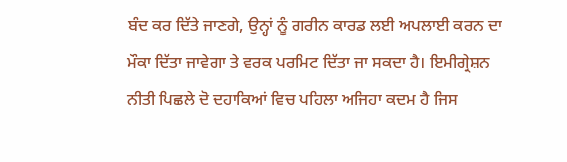ਬੰਦ ਕਰ ਦਿੱਤੇ ਜਾਣਗੇ, ਉਨ੍ਹਾਂ ਨੂੰ ਗਰੀਨ ਕਾਰਡ ਲਈ ਅਪਲਾਈ ਕਰਨ ਦਾ ਮੌਕਾ ਦਿੱਤਾ ਜਾਵੇਗਾ ਤੇ ਵਰਕ ਪਰਮਿਟ ਦਿੱਤਾ ਜਾ ਸਕਦਾ ਹੈ। ਇਮੀਗ੍ਰੇਸ਼ਨ ਨੀਤੀ ਪਿਛਲੇ ਦੋ ਦਹਾਕਿਆਂ ਵਿਚ ਪਹਿਲਾ ਅਜਿਹਾ ਕਦਮ ਹੈ ਜਿਸ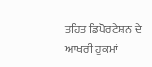ਤਹਿਤ ਡਿਪੋਰਟੇਸ਼ਨ ਦੇ ਆਖਰੀ ਹੁਕਮਾਂ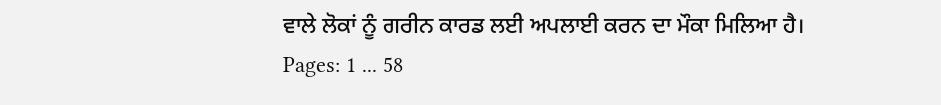ਵਾਲੇ ਲੋਕਾਂ ਨੂੰ ਗਰੀਨ ਕਾਰਡ ਲਈ ਅਪਲਾਈ ਕਰਨ ਦਾ ਮੌਕਾ ਮਿਲਿਆ ਹੈ।
Pages: 1 ... 58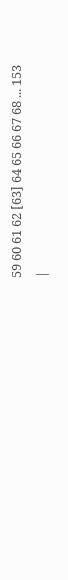59 60 61 62 [63] 64 65 66 67 68 ... 153
|